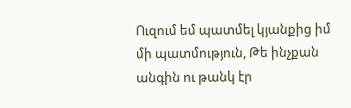Ուզում եմ պատմել կյանքից իմ մի պատմություն, Թե ինչքան անգին ու թանկ էր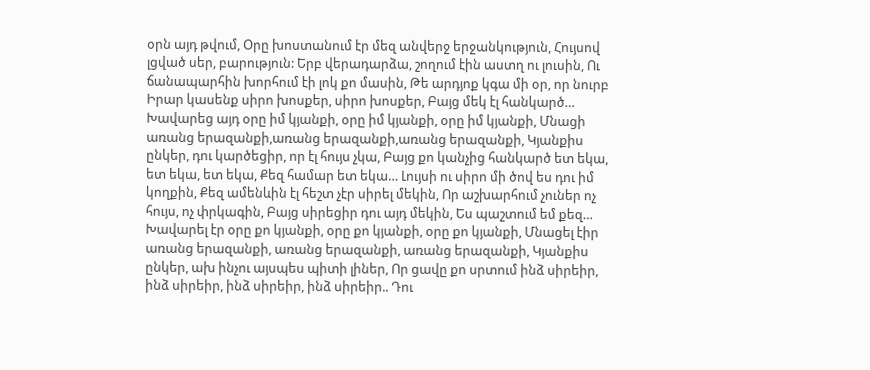օրն այդ թվում, Օրը խոստանում էր մեզ անվերջ երջանկություն, Հույսով լցված սեր, բարություն: Երբ վերադարձա, շողում էին աստղ ու լուսին, Ու ճանապարհին խորհում էի լոկ քո մասին, Թե արդյոք կգա մի օր, որ նուրբ Իրար կասենք սիրո խոսքեր, սիրո խոսքեր, Բայց մեկ էլ հանկարծ… Խավարեց այդ օրը իմ կյանքի, օրը իմ կյանքի, օրը իմ կյանքի, Մնացի առանց երազանքի,առանց երազանքի,առանց երազանքի, Կյանքիս ընկեր, դու կարծեցիր, որ էլ հույս չկա, Բայց քո կանչից հանկարծ ետ եկա, ետ եկա, ետ եկա, Քեզ համար ետ եկա… Լույսի ու սիրո մի ծով ես դու իմ կողքին, Քեզ ամենևին էլ հեշտ չէր սիրել մեկին, Որ աշխարհում չուներ ոչ հույս, ոչ փրկագին, Բայց սիրեցիր դու այդ մեկին, Ես պաշտում եմ քեզ… Խավարել էր օրը քո կյանքի, օրը քո կյանքի, օրը քո կյանքի, Մնացել էիր առանց երազանքի, առանց երազանքի, առանց երազանքի, Կյանքիս ընկեր, ախ ինչու այսպես պիտի լիներ, Որ ցավը քո սրտում ինձ սիրեիր, ինձ սիրեիր, ինձ սիրեիր, ինձ սիրեիր.. Դու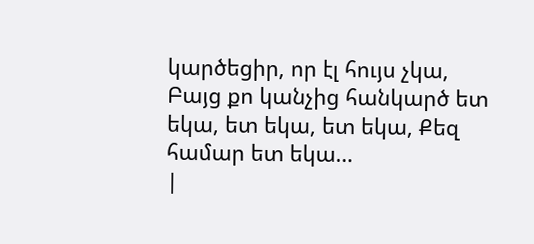կարծեցիր, որ էլ հույս չկա, Բայց քո կանչից հանկարծ ետ եկա, ետ եկա, ետ եկա, Քեզ համար ետ եկա…
|